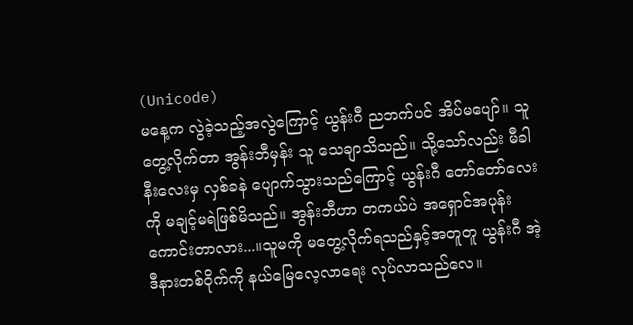(Unicode)
မနေ့က လွဲခဲ့သည့်အလွဲကြောင့် ယွန်းဂီ ညဘက်ပင် အိပ်မပျော်။ သူ တွေ့လိုက်တာ အွန်းဘီမှန်း သူ သေချာသိသည်။ သို့သော်လည်း မီခါနီးလေးမှ လှစ်ခနဲ ပျောက်သွားသည်ကြောင့် ယွန်းဂီ တော်တော်လေးကို မချင့်မရဲဖြစ်မိသည်။ အွန်းဘီဟာ တကယ်ပဲ အရှောင်အပုန်းကောင်းတာလား...။သူမကို မတွေ့လိုက်ရသည်နှင့်အတူတူ ယွန်းဂီ အဲ့ဒီနားတစ်ဝိုက်ကို နယ်မြေလေ့လာရေး လုပ်လာသည်လေ။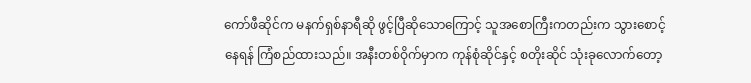ကော်ဖီဆိုင်က မနက်ရှစ်နာရီဆို ဖွင့်ပြီဆိုသောကြောင့် သူအစောကြီးကတည်းက သွားစောင့်နေရန် ကြံစည်ထားသည်။ အနီးတစ်ဝိုက်မှာက ကုန်စုံဆိုင်နှင့် စတိုးဆိုင် သုံးခုလောက်တော့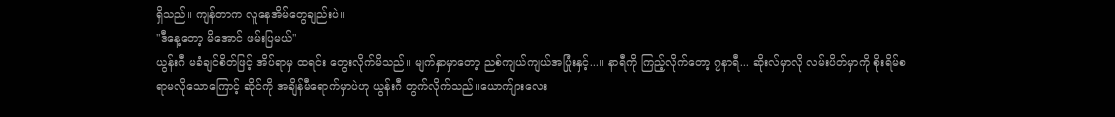ရှိသည်။ ကျန်တာက လူနေအိမ်တွေချည်းပဲ။
"ဒီနေ့တော့ မိအောင် ဖမ်းပြမယ်"
ယွန်းဂီ မခံချင်စိတ်ဖြင့် အိပ်ရာမှ ထရင်း တွေးလိုက်မိသည်။ မျက်နှာမှာတော့ ညစ်ကျယ်ကျယ်အပြုံးနှင့်...။ နာရီကို ကြည့်လိုက်တော့ ၇နာရီ... ဆိုးလ်မှာလို လမ်းပိတ်မှာကို စိုးရိမ်စရာမလိုသောကြောင့် ဆိုင်ကို အချိန်မီရောက်မှာပဲဟု ယွန်းဂီ တွက်လိုက်သည်။ယောက်ျားလေး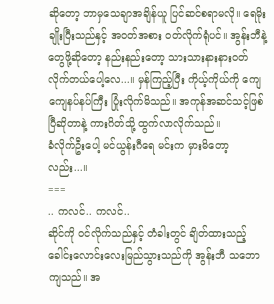ဆိုတော့ ဘာမှသေချာအချိန်ယူ ပြင်ဆင်စရာမလို။ ရေမိုးချိုးပြီးသည်နှင့် အဝတ်အစား ဝတ်လိုက်ရုံပင်။ အွန်းဘီနဲ့ တွေဖို့ဆိုတော့ နည်းနည်းတော့ သားသားနားနားဝတ်လိုက်တယ်ပေါ့လေ...။ မှန်ကြည့်ပြီး ကိုယ့်ကိုယ်ကို ကျေကျေနပ်နပ်ကြီး ပြုံးလိုက်မိသည်။ အကုန်အဆင်သင့်ဖြစ်ပြီဆိုတာနဲ့ ကားဂိတ်သို့ ထွက်လာလိုက်သည်။
ခံလိုက်ဦးပေါ့ မင်ယွန်းဂီရေ မင်းက မှားမိတော့လည်း...။
===
.. ကလင်.. ကလင်..
ဆိုင်ကို ဝင်လိုက်သည်နှင့် တံခါးတွင် ချိတ်ထားသည့် ခေါင်းလောင်းလေးမြည်သွားသည်ကို အွန်းဘီ သဘောကျသည်။ အ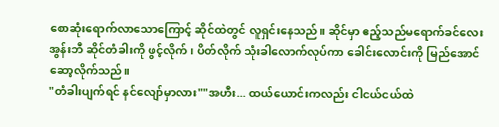စောဆုံးရောက်လာသောကြောင့် ဆိုင်ထဲတွင် လူရှင်းနေသည်။ ဆိုင်မှာ ဧည့်သည်မရောက်ခင်လေး အွန်းဘီ ဆိုင်တံခါးကို ဖွင့်လိုက်၊ ပိတ်လိုက် သုံးခါလောက်လုပ်ကာ ခေါင်းလောင်းကို မြည်အောင် ဆော့လိုက်သည်။
"တံခါးပျက်ရင် နင်လျော်မှာလား""အဟီး... ထယ်ယောင်းကလည်း ငါငယ်ငယ်ထဲ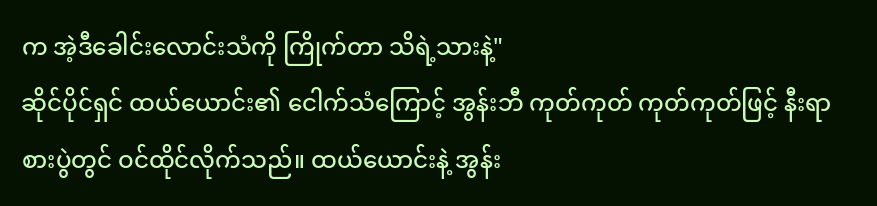က အဲ့ဒီခေါင်းလောင်းသံကို ကြိုက်တာ သိရဲ့သားနဲ့"
ဆိုင်ပိုင်ရှင် ထယ်ယောင်း၏ ငေါက်သံကြောင့် အွန်းဘီ ကုတ်ကုတ် ကုတ်ကုတ်ဖြင့် နီးရာစားပွဲတွင် ဝင်ထိုင်လိုက်သည်။ ထယ်ယောင်းနဲ့ အွန်း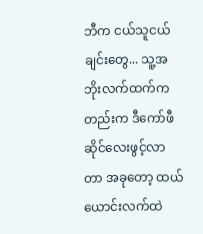ဘီက ငယ်သူငယ်ချင်းတွေ... သူ့အဘိုးလက်ထက်ကတည်းက ဒီကော်ဖီဆိုင်လေးဖွင့်လာတာ အခုတော့ ထယ်ယောင်းလက်ထဲ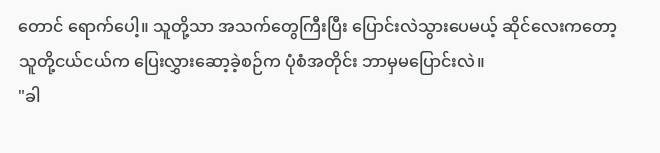တောင် ရောက်ပေါ့။ သူတို့သာ အသက်တွေကြီးပြီး ပြောင်းလဲသွားပေမယ့် ဆိုင်လေးကတော့ သူတို့ငယ်ငယ်က ပြေးလွှားဆော့ခဲ့စဉ်က ပုံစံအတိုင်း ဘာမှမပြောင်းလဲ။
"ခါ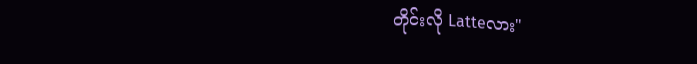တိုင်းလို Latteလား"